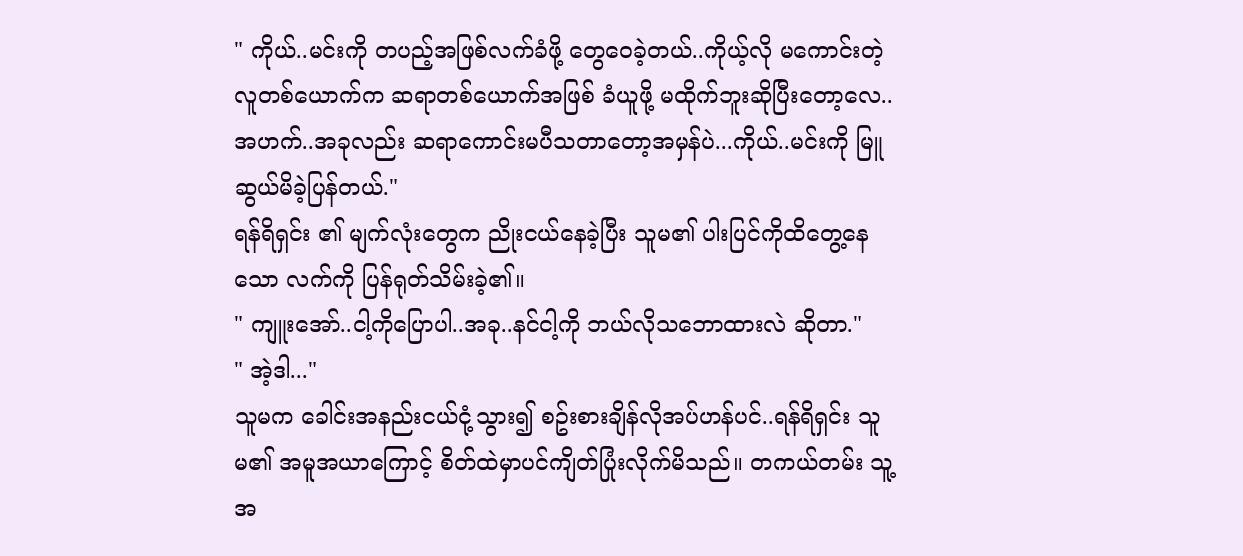" ကိုယ်..မင်းကို တပည့်အဖြစ်လက်ခံဖို့ တွေဝေခဲ့တယ်..ကိုယ့်လို မကောင်းတဲ့လူတစ်ယောက်က ဆရာတစ်ယောက်အဖြစ် ခံယူဖို့ မထိုက်ဘူးဆိုပြီးတော့လေ..အဟက်..အခုလည်း ဆရာကောင်းမပီသတာတော့အမှန်ပဲ...ကိုယ်..မင်းကို မြူဆွယ်မိခဲ့ပြန်တယ်."
ရန်ရိရှင်း ၏ မျက်လုံးတွေက ညိုးငယ်နေခဲ့ပြီး သူမ၏ ပါးပြင်ကိုထိတွေ့နေသော လက်ကို ပြန်ရုတ်သိမ်းခဲ့၏။
" ကျူးအော်..ငါ့ကိုပြောပါ..အခု..နင်ငါ့ကို ဘယ်လိုသဘောထားလဲ ဆိုတာ."
" အဲ့ဒါ..."
သူမက ခေါင်းအနည်းငယ်ငုံ့သွား၍ စဥ်းစားချိန်လိုအပ်ဟန်ပင်..ရန်ရိရှင်း သူမ၏ အမူအယာကြောင့် စိတ်ထဲမှာပင်ကျိတ်ပြုံးလိုက်မိသည်။ တကယ်တမ်း သူ့အ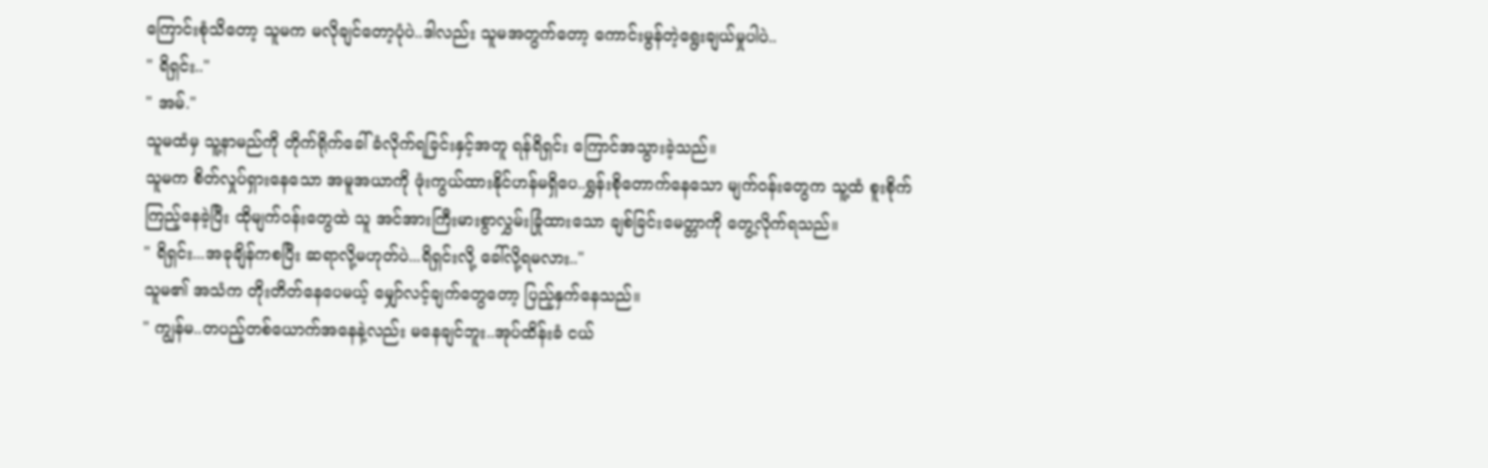ကြောင်းစုံသိတော့ သူမက မလိုချင်တော့ပုံပဲ..ဒါလည်း သူမအတွက်တော့ ကောင်းမွန်တဲ့ရွေးချယ်မှုပါပဲ..
" ရိရှင်း.."
" အမ်."
သူမထံမှ သူ့နာမည်ကို တိုက်ရိုက်ခေါ်ခံလိုက်ရခြင်းနှင့်အတူ ရန်ရိရှင်း ကြောင်အသွားခဲ့သည်။
သူမက စိတ်လှုပ်ရှားနေသော အမူအယာကို ဖုံးကွယ်ထားနိုင်ဟန်မရှိပေ..ရွှန်းစိုတောက်နေသော မျက်ဝန်းတွေက သူ့ထံ စူးစိုက်ကြည့်နေခဲ့ပြီး ထိုမျက်ဝန်းတွေထဲ သူ အင်အားကြီးမားစွာလွှမ်းခြုံထားသော ချစ်ခြင်းမေတ္တာကို တွေ့လိုက်ရသည်။
" ရိရှင်း...အခုချိန်ကစပြီး ဆရာလို့မဟုတ်ပဲ...ရိရှင်းလို့ ခေါ်လို့ရမလား.."
သူမ၏ အသံက တိုးတိတ်နေပေမယ့် မျှော်လင့်ချက်တွေတော့ ပြည့်နှက်နေသည်။
" ကျွန်မ..တပည့်တစ်ယောက်အနေနဲ့လည်း မနေချင်ဘူး..အုပ်ထိန်းခံ ငယ်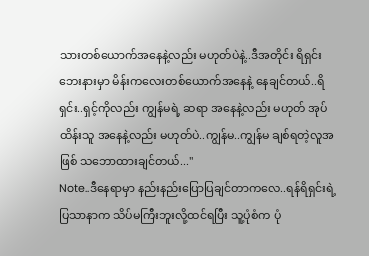သားတစ်ယောက်အနေနဲ့လည်း မဟုတ်ပဲနဲ့..ဒီအတိုင်း ရိရှင်းဘေးနားမှာ မိန်းကလေးတစ်ယောက်အနေနဲ့ နေချင်တယ်..ရိရှင်း..ရှင့်ကိုလည်း ကျွန်မရဲ့ ဆရာ အနေနဲ့လည်း မဟုတ် အုပ်ထိန်းသူ အနေနဲ့လည်း မဟုတ်ပဲ..ကျွန်မ..ကျွန်မ ချစ်ရတဲ့လူအဖြစ် သဘောထားချင်တယ်..."
Note..ဒီနေရာမှာ နည်းနည်းပြောပြချင်တာကလေ..ရန်ရိရှင်းရဲ့ ပြသာနာက သိပ်မကြီးဘူးလို့ထင်ရပြီး သူ့ပုံစံက ပုံ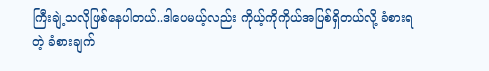ကြီးချဲ့သလိုဖြစ်နေပါတယ်..ဒါပေမယ့်လည်း ကိုယ့်ကိုကိုယ်အပြစ်ရှိတယ်လို့ ခံစားရတဲ့ ခံစားချက်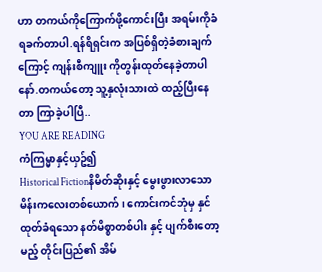ဟာ တကယ်ကိုကြောက်ဖို့ကောင်းပြီး အရမ်းကိုခံရခက်တာပါ.ရန်ရိရှင်းက အပြစ်ရှိတဲ့ခံစားချက်ကြောင့် ကျန်းစီကျူး ကိုတွန်းထုတ်နေခဲ့တာပါနော်.တကယ်တော့ သူ့နှလုံးသားထဲ ထည့်ပြီးနေတာ ကြာခဲ့ပါပြီ..
YOU ARE READING
ကံကြမ္မာနှင့်ယှဥ်၍
Historical Fictionနိမိတ်ဆိုးနှင့် မွေးဖွားလာသော မိန်းကလေးတစ်ယောက်၊ ကောင်းကင်ဘုံမှ နှင်ထုတ်ခံရသော နတ်မိစ္စာတစ်ပါး နှင့် ပျက်စီးတော့မည့် တိုင်းပြည်၏ အိမ်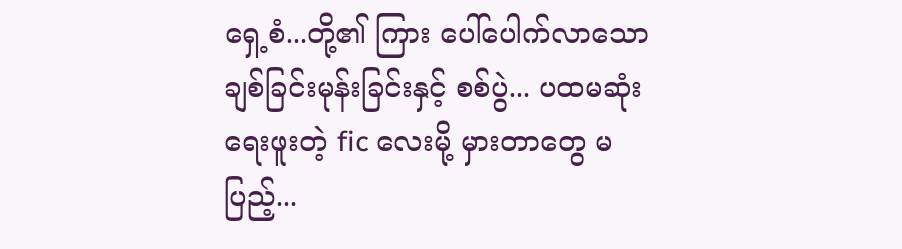ရှေ့စံ...တို့၏ ကြား ပေါ်ပေါက်လာသော ချစ်ခြင်းမုန်းခြင်းနှင့် စစ်ပွဲ... ပထမဆုံး ရေးဖူးတဲ့ fic လေးမို့ မှားတာတွေ မပြည့်...